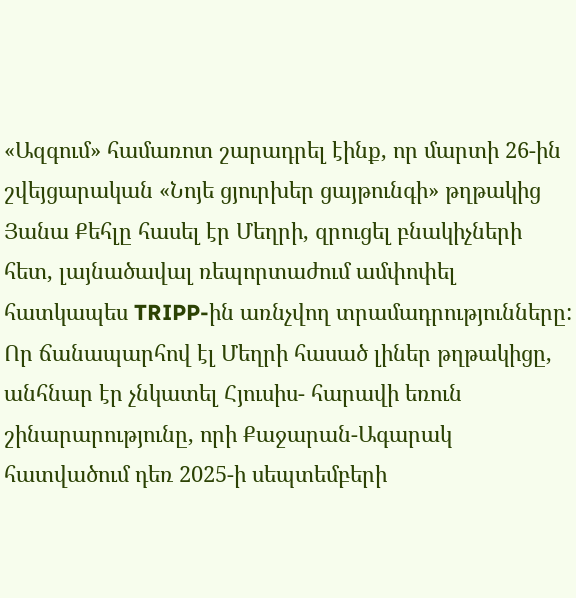«Ազգում» համառոտ շարադրել էինք, որ մարտի 26-ին շվեյցարական «Նոյե ցյուրխեր ցայթունգի» թղթակից Յանա Քեհլը հասել էր Մեղրի, զրուցել բնակիչների հետ, լայնածավալ ռեպորտաժում ամփոփել հատկապես TRIPP-ին առնչվող տրամադրությունները: Որ ճանապարհով էլ Մեղրի հասած լիներ թղթակիցը, անհնար էր չնկատել Հյուսիս- հարավի եռուն շինարարությունը, որի Քաջարան-Ագարակ հատվածում դեռ 2025-ի սեպտեմբերի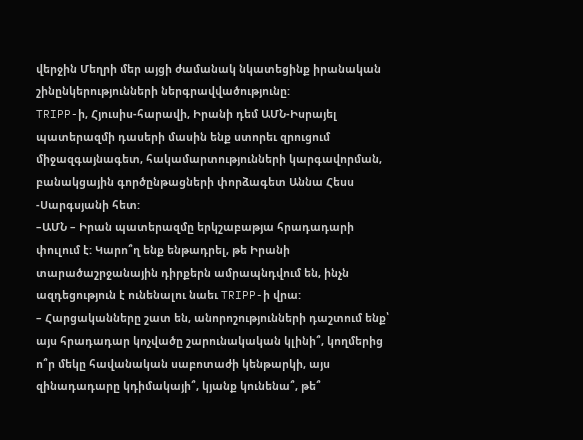վերջին Մեղրի մեր այցի ժամանակ նկատեցինք իրանական շինընկերությունների ներգրավվածությունը:
TRIPP-ի, Հյուսիս-հարավի, Իրանի դեմ ԱՄՆ-Իսրայել պատերազմի դասերի մասին ենք ստորեւ զրուցում միջազգայնագետ, հակամարտությունների կարգավորման, բանակցային գործընթացների փորձագետ Աննա Հեսս -Սարգսյանի հետ:
–ԱՄՆ – Իրան պատերազմը երկշաբաթյա հրադադարի փուլում է: Կարո՞ղ ենք ենթադրել, թե Իրանի տարածաշրջանային դիրքերն ամրապնդվում են, ինչն ազդեցություն է ունենալու նաեւ TRIPP-ի վրա:
– Հարցականները շատ են, անորոշությունների դաշտում ենք՝ այս հրադադար կոչվածը շարունակական կլինի՞, կողմերից ո՞ր մեկը հավանական սաբոտաժի կենթարկի, այս զինադադարը կդիմակայի՞, կյանք կունենա՞, թե՞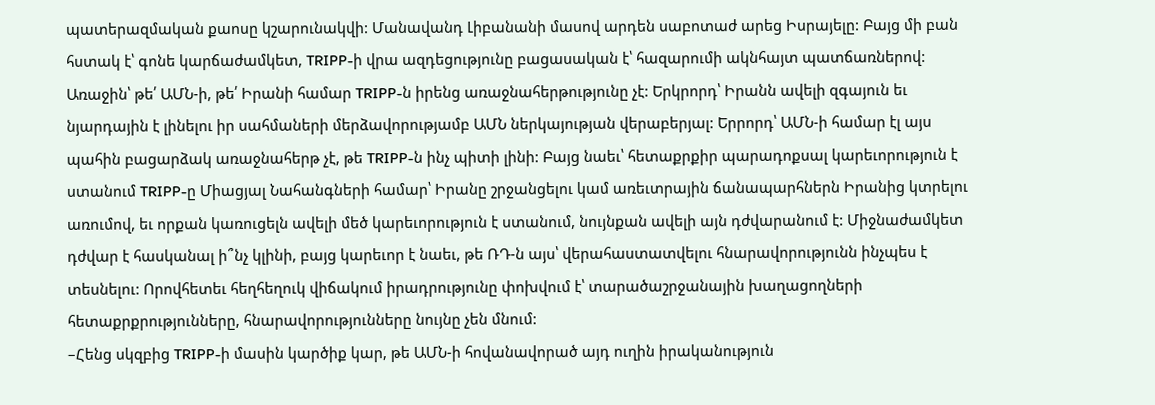պատերազմական քաոսը կշարունակվի: Մանավանդ Լիբանանի մասով արդեն սաբոտաժ արեց Իսրայելը: Բայց մի բան հստակ է՝ գոնե կարճաժամկետ, TRIPP-ի վրա ազդեցությունը բացասական է՝ հազարումի ակնհայտ պատճառներով: Առաջին՝ թե՛ ԱՄՆ-ի, թե՛ Իրանի համար TRIPP-ն իրենց առաջնահերթությունը չէ: Երկրորդ՝ Իրանն ավելի զգայուն եւ նյարդային է լինելու իր սահմաների մերձավորությամբ ԱՄՆ ներկայության վերաբերյալ: Երրորդ՝ ԱՄՆ-ի համար էլ այս պահին բացարձակ առաջնահերթ չէ, թե TRIPP-ն ինչ պիտի լինի: Բայց նաեւ՝ հետաքրքիր պարադոքսալ կարեւորություն է ստանում TRIPP-ը Միացյալ Նահանգների համար՝ Իրանը շրջանցելու կամ առեւտրային ճանապարհներն Իրանից կտրելու առումով, եւ որքան կառուցելն ավելի մեծ կարեւորություն է ստանում, նույնքան ավելի այն դժվարանում է: Միջնաժամկետ դժվար է հասկանալ ի՞նչ կլինի, բայց կարեւոր է նաեւ, թե ՌԴ-ն այս՝ վերահաստատվելու հնարավորությունն ինչպես է տեսնելու: Որովհետեւ հեղհեղուկ վիճակում իրադրությունը փոխվում է՝ տարածաշրջանային խաղացողների հետաքրքրությունները, հնարավորությունները նույնը չեն մնում:
–Հենց սկզբից TRIPP-ի մասին կարծիք կար, թե ԱՄՆ-ի հովանավորած այդ ուղին իրականություն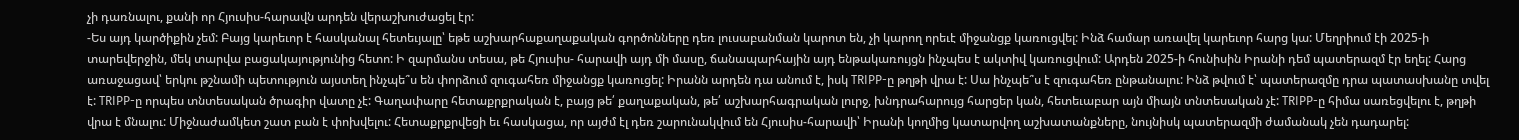չի դառնալու, քանի որ Հյուսիս-հարավն արդեն վերաշխուժացել էր:
-Ես այդ կարծիքին չեմ: Բայց կարեւոր է հասկանալ հետեւյալը՝ եթե աշխարհաքաղաքական գործոնները դեռ լուսաբանման կարոտ են, չի կարող որեւէ միջանցք կառուցվել: Ինձ համար առավել կարեւոր հարց կա: Մեղրիում էի 2025-ի տարեվերջին, մեկ տարվա բացակայությունից հետո: Ի զարմանս տեսա, թե Հյուսիս- հարավի այդ մի մասը, ճանապարհային այդ ենթակառույցն ինչպես է ակտիվ կառուցվում: Արդեն 2025-ի հունիսին Իրանի դեմ պատերազմ էր եղել: Հարց առաջացավ՝ երկու թշնամի պետություն այստեղ ինչպե՞ս են փորձում զուգահեռ միջանցք կառուցել: Իրանն արդեն դա անում է, իսկ TRIPP-ը թղթի վրա է: Սա ինչպե՞ս է զուգահեռ ընթանալու: Ինձ թվում է՝ պատերազմը դրա պատասխանը տվել է: TRIPP-ը որպես տնտեսական ծրագիր վատը չէ: Գաղափարը հետաքրքրական է, բայց թե՛ քաղաքական, թե՛ աշխարհագրական լուրջ, խնդրահարույց հարցեր կան, հետեւաբար այն միայն տնտեսական չէ: TRIPP-ը հիմա սառեցվելու է, թղթի վրա է մնալու: Միջնաժամկետ շատ բան է փոխվելու: Հետաքրքրվեցի եւ հասկացա, որ այժմ էլ դեռ շարունակվում են Հյուսիս-հարավի՝ Իրանի կողմից կատարվող աշխատանքները, նույնիսկ պատերազմի ժամանակ չեն դադարել: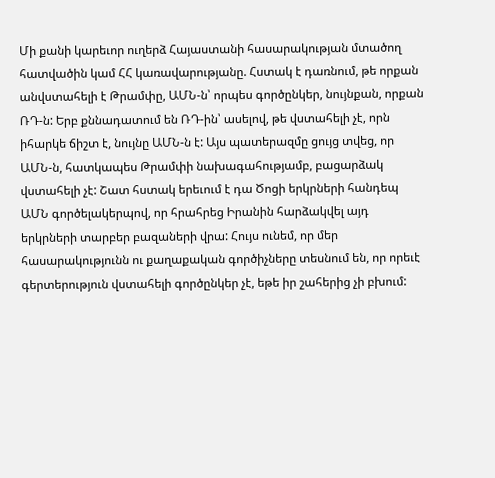Մի քանի կարեւոր ուղերձ Հայաստանի հասարակության մտածող հատվածին կամ ՀՀ կառավարությանը. Հստակ է դառնում, թե որքան անվստահելի է Թրամփը, ԱՄՆ-ն՝ որպես գործընկեր, նույնքան, որքան ՌԴ-ն: Երբ քննադատում են ՌԴ-ին՝ ասելով, թե վստահելի չէ, որն իհարկե ճիշտ է, նույնը ԱՄՆ-ն է: Այս պատերազմը ցույց տվեց, որ ԱՄՆ-ն, հատկապես Թրամփի նախագահությամբ, բացարձակ վստահելի չէ: Շատ հստակ երեւում է դա Ծոցի երկրների հանդեպ ԱՄՆ գործելակերպով, որ հրահրեց Իրանին հարձակվել այդ երկրների տարբեր բազաների վրա: Հույս ունեմ, որ մեր հասարակությունն ու քաղաքական գործիչները տեսնում են, որ որեւէ գերտերություն վստահելի գործընկեր չէ, եթե իր շահերից չի բխում: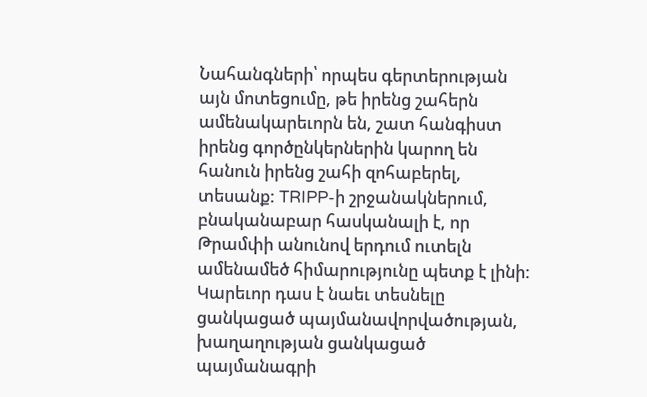Նահանգների՝ որպես գերտերության այն մոտեցումը, թե իրենց շահերն ամենակարեւորն են, շատ հանգիստ իրենց գործընկերներին կարող են հանուն իրենց շահի զոհաբերել, տեսանք: TRIPP-ի շրջանակներում, բնականաբար հասկանալի է, որ Թրամփի անունով երդում ուտելն ամենամեծ հիմարությունը պետք է լինի: Կարեւոր դաս է նաեւ տեսնելը ցանկացած պայմանավորվածության, խաղաղության ցանկացած պայմանագրի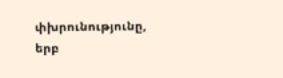փխրունությունը, երբ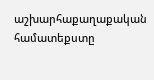աշխարհաքաղաքական համատեքստը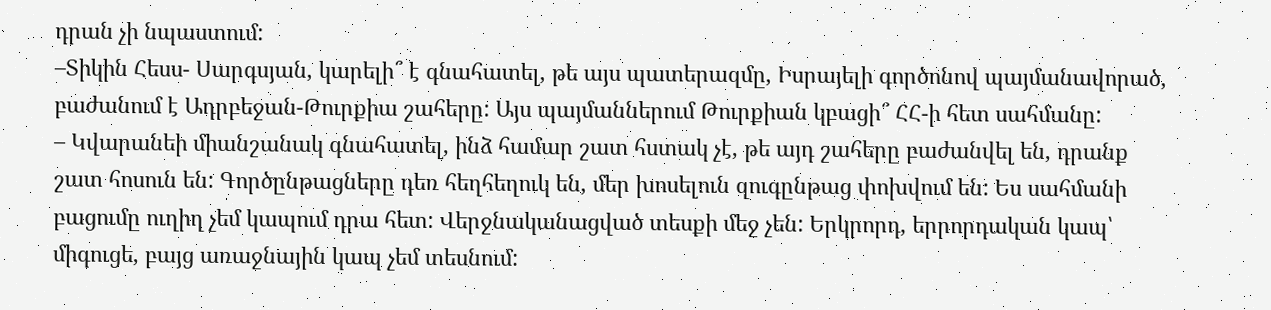դրան չի նպաստում:
–Տիկին Հեսս- Սարգսյան, կարելի՞ է գնահատել, թե այս պատերազմը, Իսրայելի գործոնով պայմանավորած, բաժանում է Ադրբեջան-Թուրքիա շահերը: Այս պայմաններում Թուրքիան կբացի՞ ՀՀ-ի հետ սահմանը:
– Կվարանեի միանշանակ գնահատել, ինձ համար շատ հստակ չէ, թե այդ շահերը բաժանվել են, դրանք շատ հոսուն են: Գործընթացները դեռ հեղհեղուկ են, մեր խոսելուն զուգընթաց փոխվում են: Ես սահմանի բացումը ուղիղ չեմ կապում դրա հետ: Վերջնականացված տեսքի մեջ չեն: Երկրորդ, երրորդական կապ՝ միգուցե, բայց առաջնային կապ չեմ տեսնում: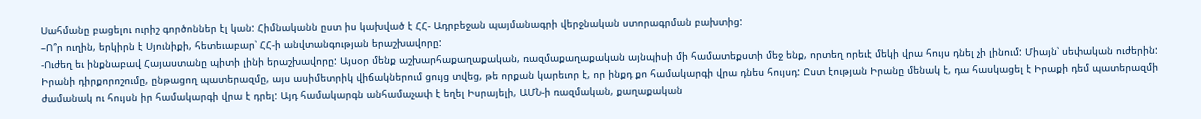Սահմանը բացելու ուրիշ գործոններ էլ կան: Հիմնականն ըստ իս կախված է ՀՀ- Ադրբեջան պայմանագրի վերջնական ստորագրման բախտից:
–Ո՞ր ուղին, երկիրն է Սյունիքի, հետեւաբար՝ ՀՀ-ի անվտանգության երաշխավորը:
-Ուժեղ եւ ինքնաբավ Հայաստանը պիտի լինի երաշխավորը: Այսօր մենք աշխարհաքաղաքական, ռազմաքաղաքական այնպիսի մի համատեքստի մեջ ենք, որտեղ որեւէ մեկի վրա հույս դնել չի լինում: Միայն՝ սեփական ուժերին: Իրանի դիրքորոշումը, ընթացող պատերազմը, այս ասիմետրիկ վիճակներում ցույց տվեց, թե որքան կարեւոր է, որ ինքդ քո համակարգի վրա դնես հույսդ: Ըստ էության Իրանը մենակ է, դա հասկացել է Իրաքի դեմ պատերազմի ժամանակ ու հույսն իր համակարգի վրա է դրել: Այդ համակարգն անհամաչափ է եղել Իսրայելի, ԱՄՆ-ի ռազմական, քաղաքական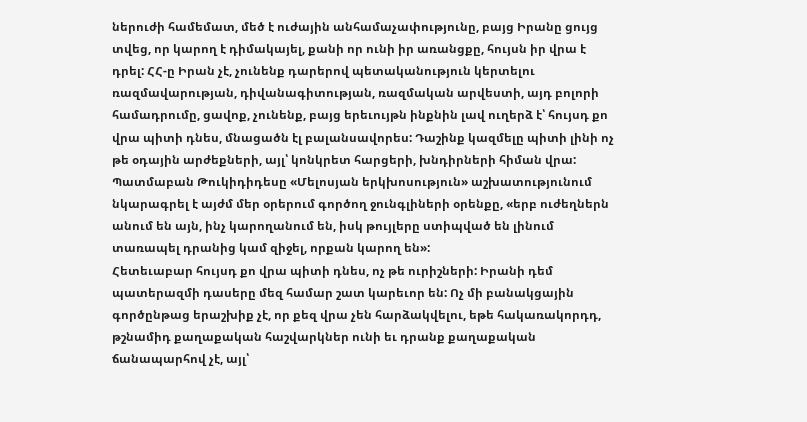ներուժի համեմատ, մեծ է ուժային անհամաչափությունը, բայց Իրանը ցույց տվեց, որ կարող է դիմակայել, քանի որ ունի իր առանցքը, հույսն իր վրա է դրել: ՀՀ-ը Իրան չէ, չունենք դարերով պետականություն կերտելու ռազմավարության, դիվանագիտության, ռազմական արվեստի, այդ բոլորի համադրումը, ցավոք, չունենք, բայց երեւույթն ինքնին լավ ուղերձ է՝ հույսդ քո վրա պիտի դնես, մնացածն էլ բալանսավորես: Դաշինք կազմելը պիտի լինի ոչ թե օդային արժեքների, այլ՝ կոնկրետ հարցերի, խնդիրների հիման վրա: Պատմաբան Թուկիդիդեսը «Մելոսյան երկխոսություն» աշխատությունում նկարագրել է այժմ մեր օրերում գործող ջունգլիների օրենքը, «երբ ուժեղներն անում են այն, ինչ կարողանում են, իսկ թույլերը ստիպված են լինում տառապել դրանից կամ զիջել, որքան կարող են»:
Հետեւաբար հույսդ քո վրա պիտի դնես, ոչ թե ուրիշների: Իրանի դեմ պատերազմի դասերը մեզ համար շատ կարեւոր են: Ոչ մի բանակցային գործընթաց երաշխիք չէ, որ քեզ վրա չեն հարձակվելու, եթե հակառակորդդ, թշնամիդ քաղաքական հաշվարկներ ունի եւ դրանք քաղաքական ճանապարհով չէ, այլ՝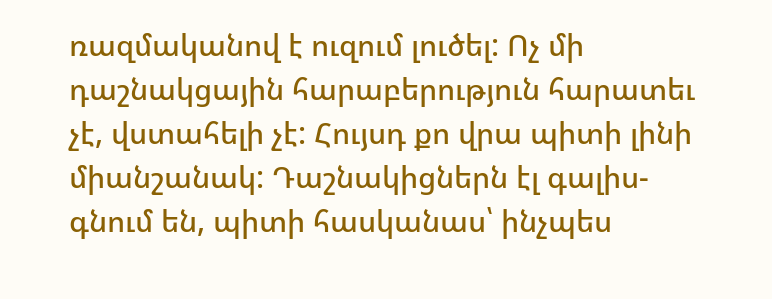ռազմականով է ուզում լուծել: Ոչ մի դաշնակցային հարաբերություն հարատեւ չէ, վստահելի չէ: Հույսդ քո վրա պիտի լինի միանշանակ: Դաշնակիցներն էլ գալիս-գնում են, պիտի հասկանաս՝ ինչպես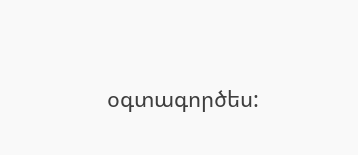օգտագործես: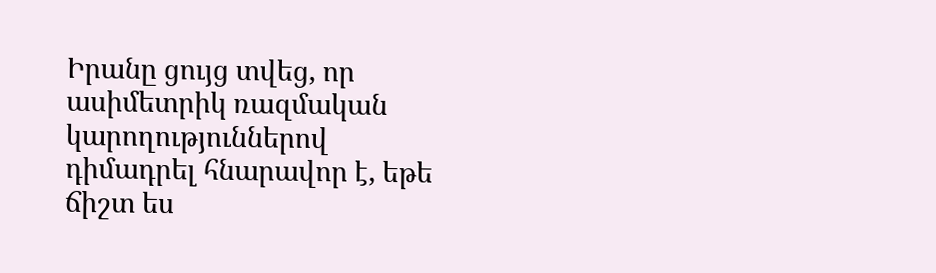Իրանը ցույց տվեց, որ ասիմետրիկ ռազմական կարողություններով դիմադրել հնարավոր է, եթե ճիշտ ես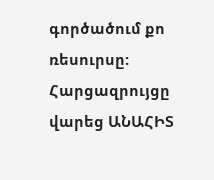գործածում քո ռեսուրսը:
Հարցազրույցը վարեց ԱՆԱՀԻՏ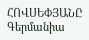ՀՈՎՍԵՓՅԱՆԸ
Գերմանիա